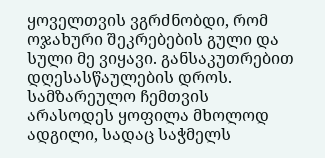ყოველთვის ვგრძნობდი, რომ ოჯახური შეკრებების გული და სული მე ვიყავი. განსაკუთრებით დღესასწაულების დროს. სამზარეულო ჩემთვის არასოდეს ყოფილა მხოლოდ ადგილი, სადაც საჭმელს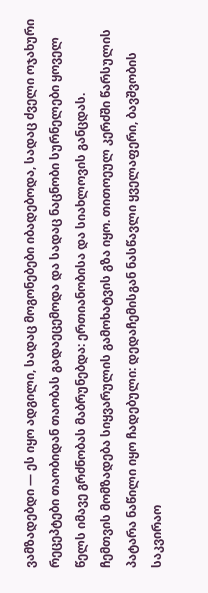ვამზადებდი — ეს იყო ადგილი, სადაც მოგონებები იბადებოდა, სადაც ძველი ოჯახური რეცეპტები თაობიდან თაობას გადაეცემოდა და სადაც ნაცნობი სურნელები ყოველ წელს იმავე გრძნობას მაბრუნებდა: ერთიანობისა და სიახლოვის განცდას.
ჩემთვის მომზადება სიყვარულის გამოხატვის გზა იყო. თითოეულ კერძში წარსულის პატარა ნაწილი იყო ჩადებული: დედაჩემისგან ნასწავლი ყველაფერი, ბავშვობის საკვირაო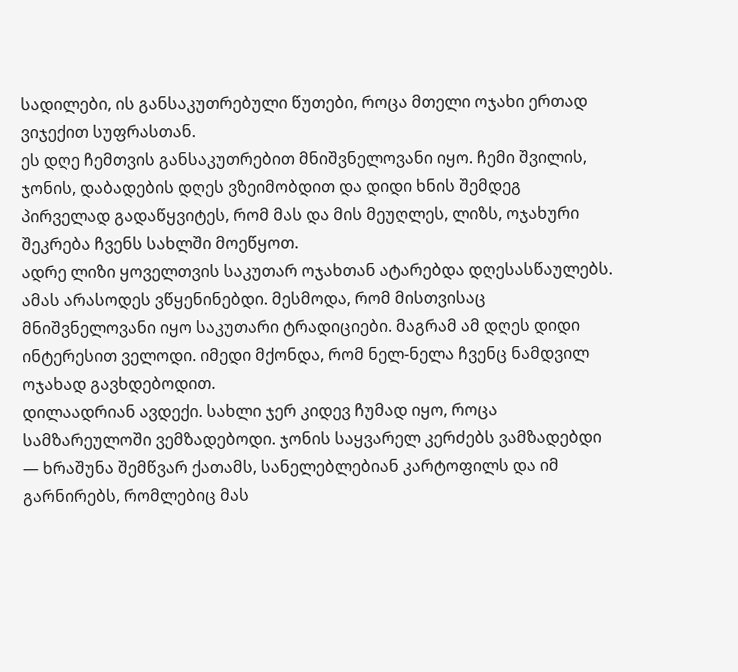სადილები, ის განსაკუთრებული წუთები, როცა მთელი ოჯახი ერთად ვიჯექით სუფრასთან.
ეს დღე ჩემთვის განსაკუთრებით მნიშვნელოვანი იყო. ჩემი შვილის, ჯონის, დაბადების დღეს ვზეიმობდით და დიდი ხნის შემდეგ პირველად გადაწყვიტეს, რომ მას და მის მეუღლეს, ლიზს, ოჯახური შეკრება ჩვენს სახლში მოეწყოთ.
ადრე ლიზი ყოველთვის საკუთარ ოჯახთან ატარებდა დღესასწაულებს. ამას არასოდეს ვწყენინებდი. მესმოდა, რომ მისთვისაც მნიშვნელოვანი იყო საკუთარი ტრადიციები. მაგრამ ამ დღეს დიდი ინტერესით ველოდი. იმედი მქონდა, რომ ნელ-ნელა ჩვენც ნამდვილ ოჯახად გავხდებოდით.
დილაადრიან ავდექი. სახლი ჯერ კიდევ ჩუმად იყო, როცა სამზარეულოში ვემზადებოდი. ჯონის საყვარელ კერძებს ვამზადებდი — ხრაშუნა შემწვარ ქათამს, სანელებლებიან კარტოფილს და იმ გარნირებს, რომლებიც მას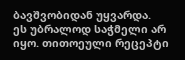ბავშვობიდან უყვარდა.
ეს უბრალოდ საჭმელი არ იყო. თითოეული რეცეპტი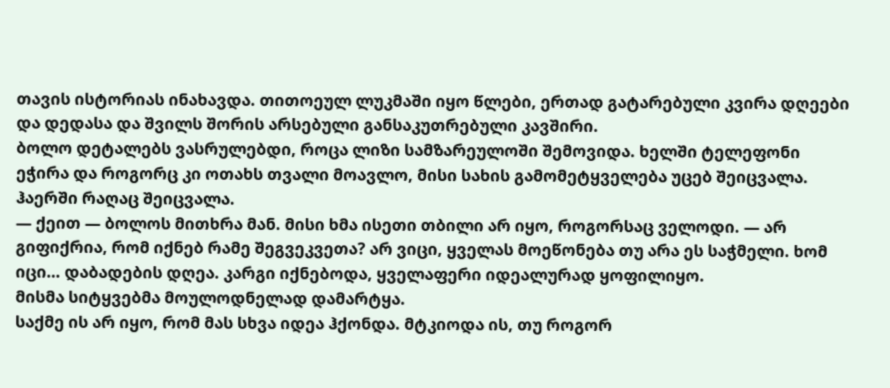თავის ისტორიას ინახავდა. თითოეულ ლუკმაში იყო წლები, ერთად გატარებული კვირა დღეები და დედასა და შვილს შორის არსებული განსაკუთრებული კავშირი.
ბოლო დეტალებს ვასრულებდი, როცა ლიზი სამზარეულოში შემოვიდა. ხელში ტელეფონი ეჭირა და როგორც კი ოთახს თვალი მოავლო, მისი სახის გამომეტყველება უცებ შეიცვალა.
ჰაერში რაღაც შეიცვალა.
— ქეით — ბოლოს მითხრა მან. მისი ხმა ისეთი თბილი არ იყო, როგორსაც ველოდი. — არ გიფიქრია, რომ იქნებ რამე შეგვეკვეთა? არ ვიცი, ყველას მოეწონება თუ არა ეს საჭმელი. ხომ იცი… დაბადების დღეა. კარგი იქნებოდა, ყველაფერი იდეალურად ყოფილიყო.
მისმა სიტყვებმა მოულოდნელად დამარტყა.
საქმე ის არ იყო, რომ მას სხვა იდეა ჰქონდა. მტკიოდა ის, თუ როგორ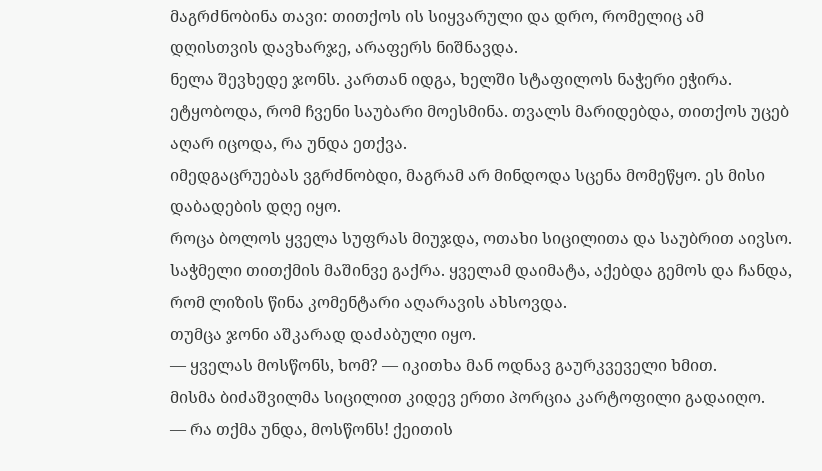მაგრძნობინა თავი: თითქოს ის სიყვარული და დრო, რომელიც ამ დღისთვის დავხარჯე, არაფერს ნიშნავდა.
ნელა შევხედე ჯონს. კართან იდგა, ხელში სტაფილოს ნაჭერი ეჭირა. ეტყობოდა, რომ ჩვენი საუბარი მოესმინა. თვალს მარიდებდა, თითქოს უცებ აღარ იცოდა, რა უნდა ეთქვა.
იმედგაცრუებას ვგრძნობდი, მაგრამ არ მინდოდა სცენა მომეწყო. ეს მისი დაბადების დღე იყო.
როცა ბოლოს ყველა სუფრას მიუჯდა, ოთახი სიცილითა და საუბრით აივსო. საჭმელი თითქმის მაშინვე გაქრა. ყველამ დაიმატა, აქებდა გემოს და ჩანდა, რომ ლიზის წინა კომენტარი აღარავის ახსოვდა.
თუმცა ჯონი აშკარად დაძაბული იყო.
— ყველას მოსწონს, ხომ? — იკითხა მან ოდნავ გაურკვეველი ხმით.
მისმა ბიძაშვილმა სიცილით კიდევ ერთი პორცია კარტოფილი გადაიღო.
— რა თქმა უნდა, მოსწონს! ქეითის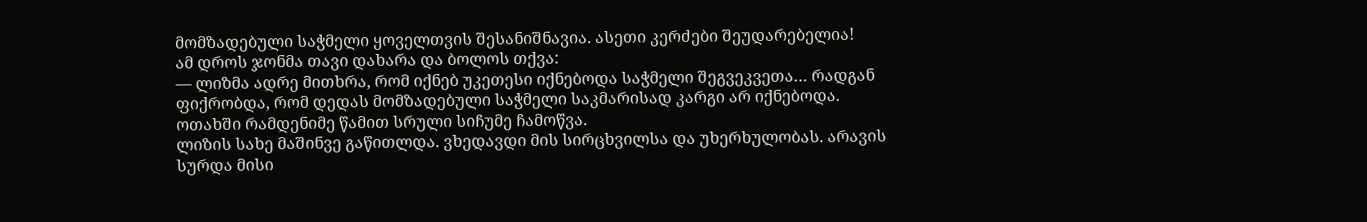მომზადებული საჭმელი ყოველთვის შესანიშნავია. ასეთი კერძები შეუდარებელია!
ამ დროს ჯონმა თავი დახარა და ბოლოს თქვა:
— ლიზმა ადრე მითხრა, რომ იქნებ უკეთესი იქნებოდა საჭმელი შეგვეკვეთა… რადგან ფიქრობდა, რომ დედას მომზადებული საჭმელი საკმარისად კარგი არ იქნებოდა.
ოთახში რამდენიმე წამით სრული სიჩუმე ჩამოწვა.
ლიზის სახე მაშინვე გაწითლდა. ვხედავდი მის სირცხვილსა და უხერხულობას. არავის სურდა მისი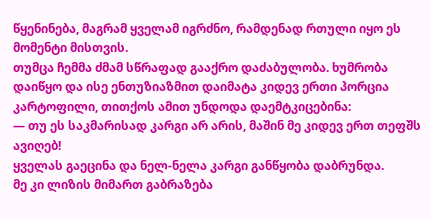წყენინება, მაგრამ ყველამ იგრძნო, რამდენად რთული იყო ეს მომენტი მისთვის.
თუმცა ჩემმა ძმამ სწრაფად გააქრო დაძაბულობა. ხუმრობა დაიწყო და ისე ენთუზიაზმით დაიმატა კიდევ ერთი პორცია კარტოფილი, თითქოს ამით უნდოდა დაემტკიცებინა:
— თუ ეს საკმარისად კარგი არ არის, მაშინ მე კიდევ ერთ თეფშს ავიღებ!
ყველას გაეცინა და ნელ-ნელა კარგი განწყობა დაბრუნდა.
მე კი ლიზის მიმართ გაბრაზება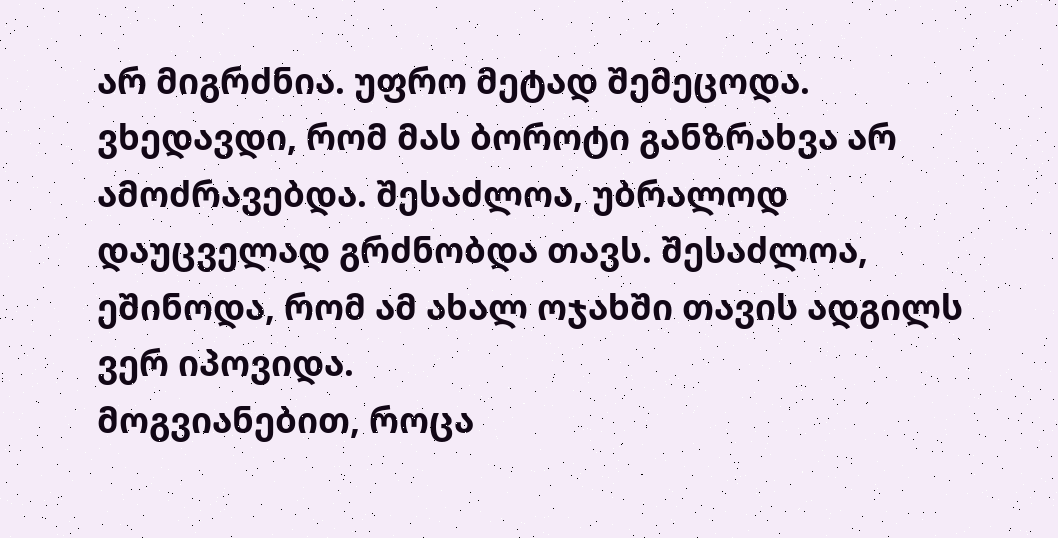არ მიგრძნია. უფრო მეტად შემეცოდა.
ვხედავდი, რომ მას ბოროტი განზრახვა არ ამოძრავებდა. შესაძლოა, უბრალოდ დაუცველად გრძნობდა თავს. შესაძლოა, ეშინოდა, რომ ამ ახალ ოჯახში თავის ადგილს ვერ იპოვიდა.
მოგვიანებით, როცა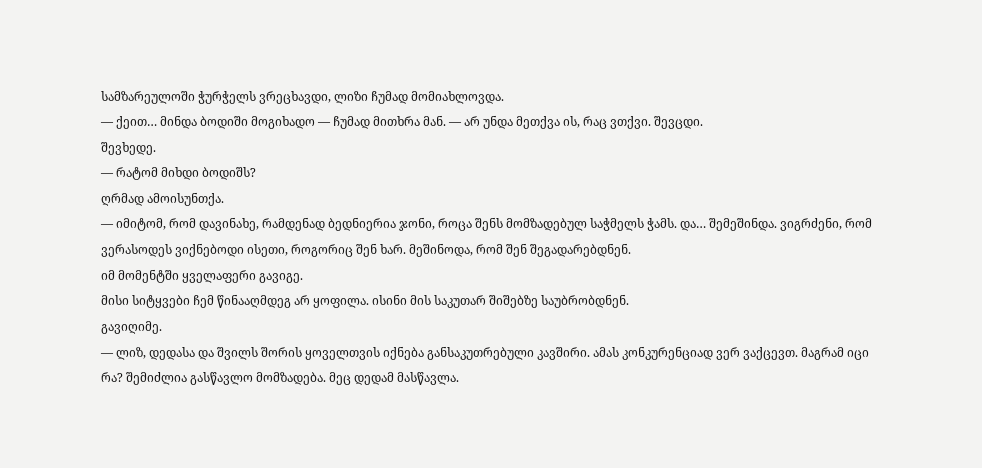სამზარეულოში ჭურჭელს ვრეცხავდი, ლიზი ჩუმად მომიახლოვდა.
— ქეით… მინდა ბოდიში მოგიხადო — ჩუმად მითხრა მან. — არ უნდა მეთქვა ის, რაც ვთქვი. შევცდი.
შევხედე.
— რატომ მიხდი ბოდიშს?
ღრმად ამოისუნთქა.
— იმიტომ, რომ დავინახე, რამდენად ბედნიერია ჯონი, როცა შენს მომზადებულ საჭმელს ჭამს. და… შემეშინდა. ვიგრძენი, რომ ვერასოდეს ვიქნებოდი ისეთი, როგორიც შენ ხარ. მეშინოდა, რომ შენ შეგადარებდნენ.
იმ მომენტში ყველაფერი გავიგე.
მისი სიტყვები ჩემ წინააღმდეგ არ ყოფილა. ისინი მის საკუთარ შიშებზე საუბრობდნენ.
გავიღიმე.
— ლიზ, დედასა და შვილს შორის ყოველთვის იქნება განსაკუთრებული კავშირი. ამას კონკურენციად ვერ ვაქცევთ. მაგრამ იცი რა? შემიძლია გასწავლო მომზადება. მეც დედამ მასწავლა.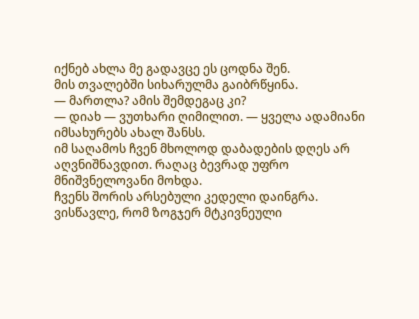იქნებ ახლა მე გადავცე ეს ცოდნა შენ.
მის თვალებში სიხარულმა გაიბრწყინა.
— მართლა? ამის შემდეგაც კი?
— დიახ — ვუთხარი ღიმილით. — ყველა ადამიანი იმსახურებს ახალ შანსს.
იმ საღამოს ჩვენ მხოლოდ დაბადების დღეს არ აღვნიშნავდით. რაღაც ბევრად უფრო მნიშვნელოვანი მოხდა.
ჩვენს შორის არსებული კედელი დაინგრა.
ვისწავლე, რომ ზოგჯერ მტკივნეული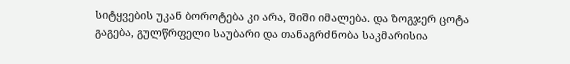სიტყვების უკან ბოროტება კი არა, შიში იმალება. და ზოგჯერ ცოტა გაგება, გულწრფელი საუბარი და თანაგრძნობა საკმარისია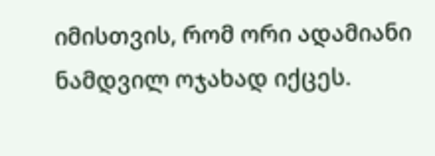იმისთვის, რომ ორი ადამიანი ნამდვილ ოჯახად იქცეს.